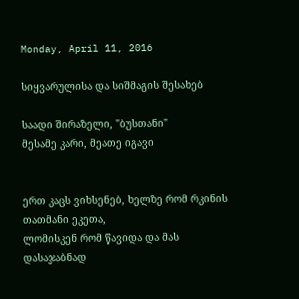Monday, April 11, 2016

სიყვარულისა და სიშმაგის შესახებ

საადი შირაზელი, "ბუსთანი"
მესამე კარი, მეათე იგავი


ერთ კაცს ვიხსენებ, ხელზე რომ რკინის თათმანი ეკეთა,
ლომისკენ რომ წავიდა და მას დასაჯაბნად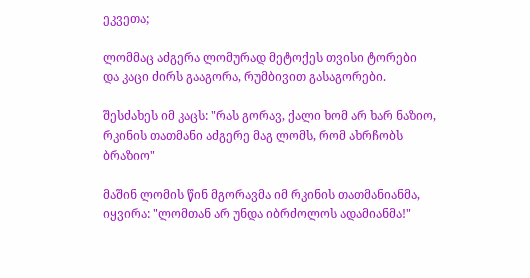ეკვეთა;

ლომმაც აძგერა ლომურად მეტოქეს თვისი ტორები
და კაცი ძირს გააგორა, რუმბივით გასაგორები.

შესძახეს იმ კაცს: "რას გორავ, ქალი ხომ არ ხარ ნაზიო,
რკინის თათმანი აძგერე მაგ ლომს, რომ ახრჩობს ბრაზიო"

მაშინ ლომის წინ მგორავმა იმ რკინის თათმანიანმა,
იყვირა: "ლომთან არ უნდა იბრძოლოს ადამიანმა!"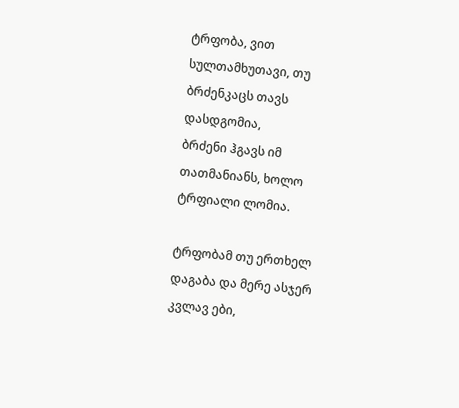ტრფობა, ვით სულთამხუთავი, თუ ბრძენკაცს თავს დასდგომია,
ბრძენი ჰგავს იმ თათმანიანს, ხოლო ტრფიალი ლომია.

ტრფობამ თუ ერთხელ დაგაბა და მერე ასჯერ კვლავ ები,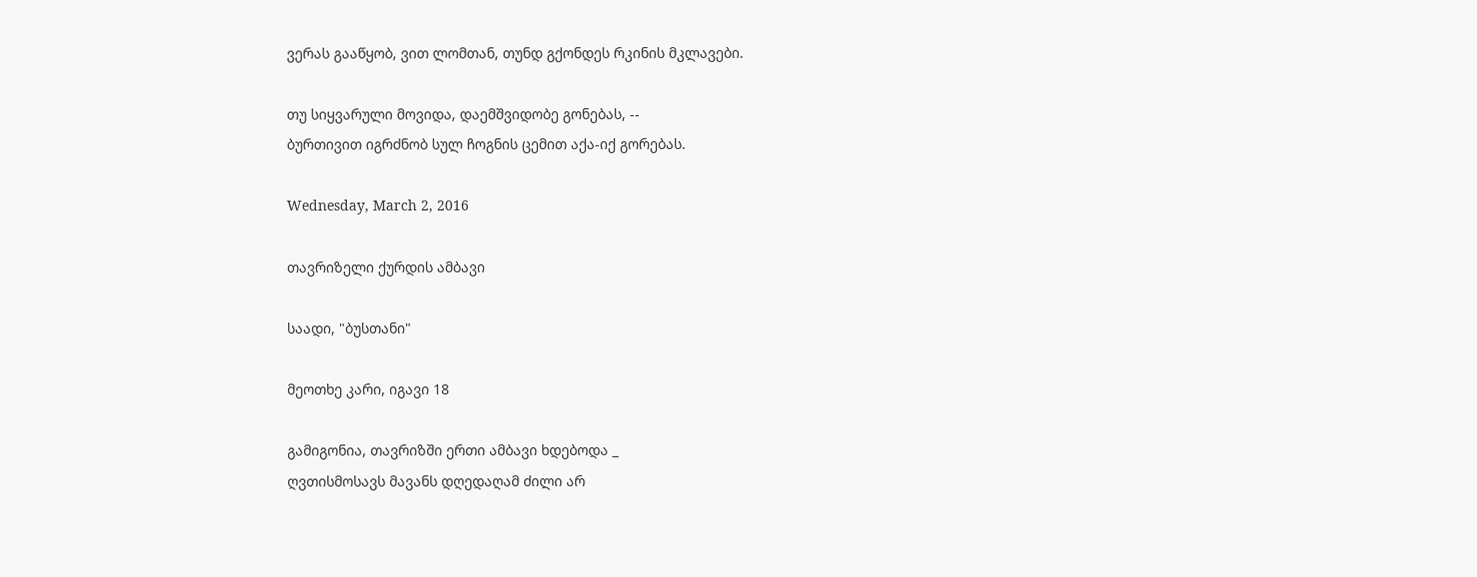ვერას გააწყობ, ვით ლომთან, თუნდ გქონდეს რკინის მკლავები.

თუ სიყვარული მოვიდა, დაემშვიდობე გონებას, --
ბურთივით იგრძნობ სულ ჩოგნის ცემით აქა-იქ გორებას.

Wednesday, March 2, 2016

თავრიზელი ქურდის ამბავი

საადი, "ბუსთანი"

მეოთხე კარი, იგავი 18

გამიგონია, თავრიზში ერთი ამბავი ხდებოდა _
ღვთისმოსავს მავანს დღედაღამ ძილი არ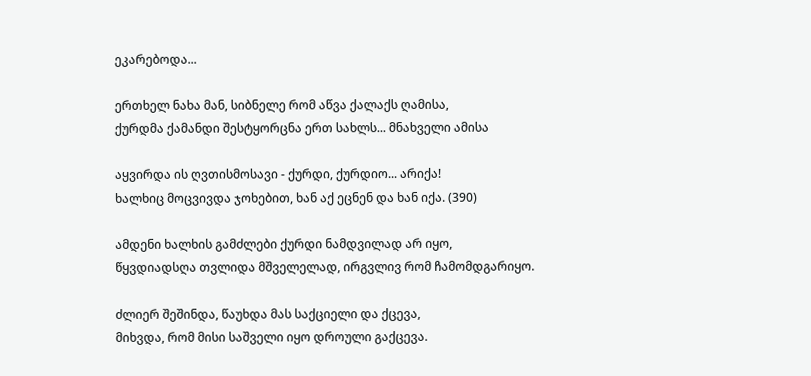ეკარებოდა...

ერთხელ ნახა მან, სიბნელე რომ აწვა ქალაქს ღამისა,
ქურდმა ქამანდი შესტყორცნა ერთ სახლს... მნახველი ამისა

აყვირდა ის ღვთისმოსავი - ქურდი, ქურდიო... არიქა!
ხალხიც მოცვივდა ჯოხებით, ხან აქ ეცნენ და ხან იქა. (390)

ამდენი ხალხის გამძლები ქურდი ნამდვილად არ იყო,
წყვდიადსღა თვლიდა მშველელად, ირგვლივ რომ ჩამომდგარიყო.

ძლიერ შეშინდა, წაუხდა მას საქციელი და ქცევა,
მიხვდა, რომ მისი საშველი იყო დროული გაქცევა.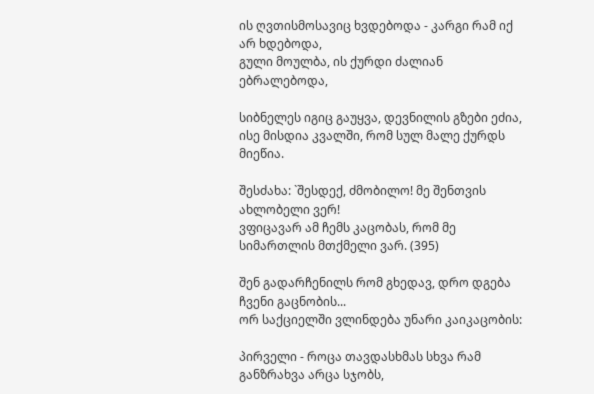ის ღვთისმოსავიც ხვდებოდა - კარგი რამ იქ არ ხდებოდა,
გული მოულბა, ის ქურდი ძალიან ებრალებოდა,

სიბნელეს იგიც გაუყვა, დევნილის გზები ეძია,
ისე მისდია კვალში, რომ სულ მალე ქურდს მიეწია.

შესძახა: `შესდექ, ძმობილო! მე შენთვის ახლობელი ვერ!
ვფიცავარ ამ ჩემს კაცობას, რომ მე სიმართლის მთქმელი ვარ. (395)

შენ გადარჩენილს რომ გხედავ, დრო დგება ჩვენი გაცნობის...
ორ საქციელში ვლინდება უნარი კაიკაცობის:

პირველი - როცა თავდასხმას სხვა რამ განზრახვა არცა სჯობს,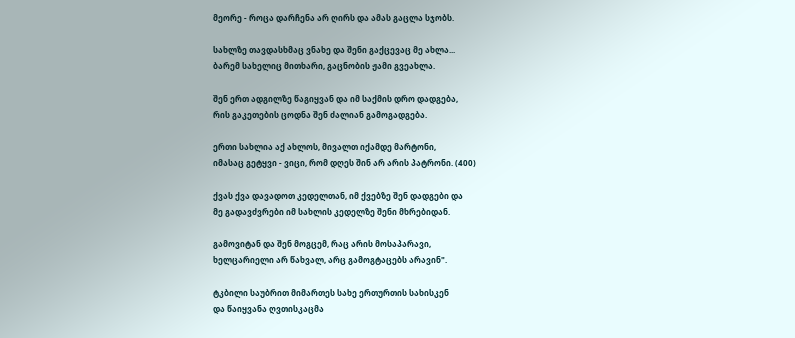მეორე - როცა დარჩენა არ ღირს და ამას გაცლა სჯობს.

სახლზე თავდასხმაც ვნახე და შენი გაქცევაც მე ახლა...
ბარემ სახელიც მითხარი, გაცნობის ჟამი გვეახლა.

შენ ერთ ადგილზე წაგიყვან და იმ საქმის დრო დადგება,
რის გაკეთების ცოდნა შენ ძალიან გამოგადგება.

ერთი სახლია აქ ახლოს, მივალთ იქამდე მარტონი,
იმასაც გეტყვი - ვიცი, რომ დღეს შინ არ არის პატრონი. (400)

ქვას ქვა დავადოთ კედელთან, იმ ქვებზე შენ დადგები და
მე გადავძვრები იმ სახლის კედელზე შენი მხრებიდან.

გამოვიტან და შენ მოგცემ, რაც არის მოსაპარავი,
ხელცარიელი არ წახვალ, არც გამოგტაცებს არავინ".

ტკბილი საუბრით მიმართეს სახე ერთურთის სახისკენ
და წაიყვანა ღვთისკაცმა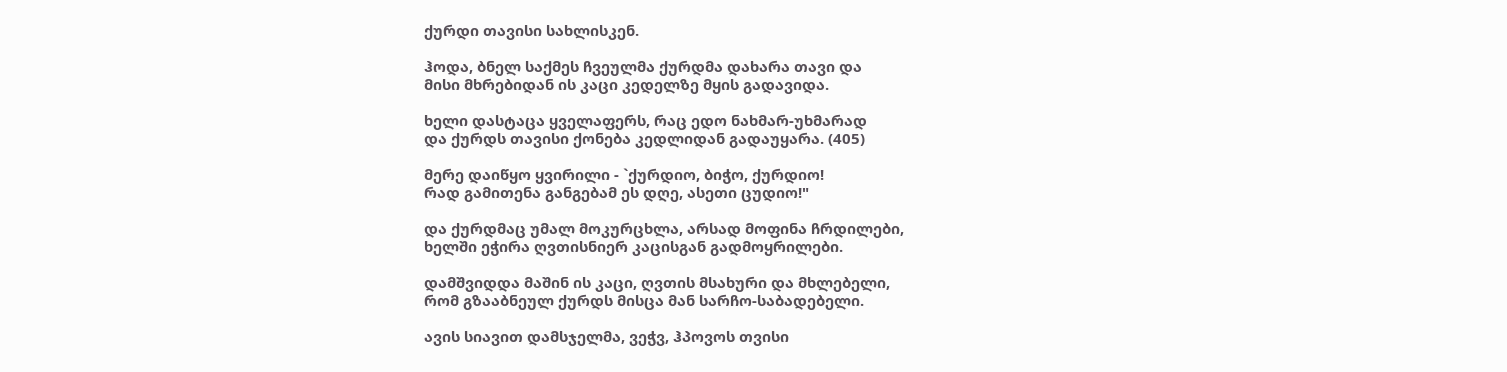ქურდი თავისი სახლისკენ.

ჰოდა, ბნელ საქმეს ჩვეულმა ქურდმა დახარა თავი და
მისი მხრებიდან ის კაცი კედელზე მყის გადავიდა.

ხელი დასტაცა ყველაფერს, რაც ედო ნახმარ-უხმარად
და ქურდს თავისი ქონება კედლიდან გადაუყარა. (405)

მერე დაიწყო ყვირილი - `ქურდიო, ბიჭო, ქურდიო!
რად გამითენა განგებამ ეს დღე, ასეთი ცუდიო!"

და ქურდმაც უმალ მოკურცხლა, არსად მოფინა ჩრდილები,
ხელში ეჭირა ღვთისნიერ კაცისგან გადმოყრილები.

დამშვიდდა მაშინ ის კაცი, ღვთის მსახური და მხლებელი,
რომ გზააბნეულ ქურდს მისცა მან სარჩო-საბადებელი.

ავის სიავით დამსჯელმა, ვეჭვ, ჰპოვოს თვისი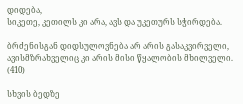დიდება,
სიკეთე, კეთილს კი არა, ავს და უკეთურს სჭირდება.

ბრძენისგან დიდსულოვნება არ არის გასაკვირველი,
ავისმზრახველიც კი არის მისი წყალობის მხილველი. (410)

სხვის ბედზე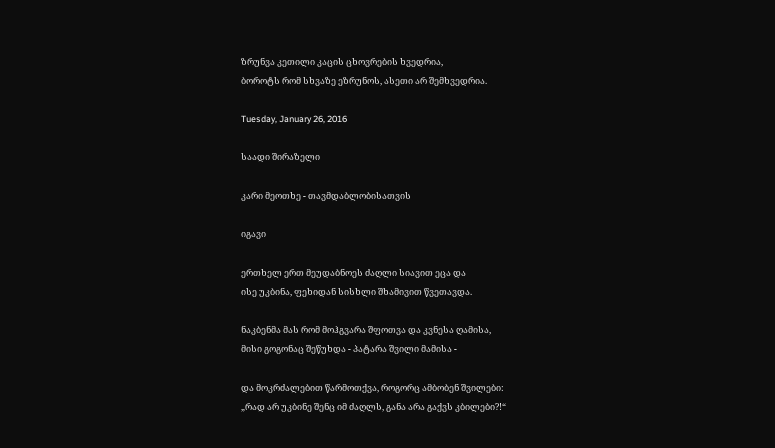ზრუნვა კეთილი კაცის ცხოვრების ხვედრია,
ბოროტს რომ სხვაზე ეზრუნოს, ასეთი არ შემხვედრია.

Tuesday, January 26, 2016

საადი შირაზელი

კარი მეოთხე - თავმდაბლობისათვის

იგავი

ერთხელ ერთ მეუდაბნოეს ძაღლი სიავით ეცა და
ისე უკბინა, ფეხიდან სისხლი შხამივით წვეთავდა.

ნაკბენმა მას რომ მოჰგვარა შფოთვა და კვნესა ღამისა,
მისი გოგონაც შეწუხდა - პატარა შვილი მამისა -

და მოკრძალებით წარმოთქვა, როგორც ამბობენ შვილები:
„რად არ უკბინე შენც იმ ძაღლს, განა არა გაქვს კბილები?!“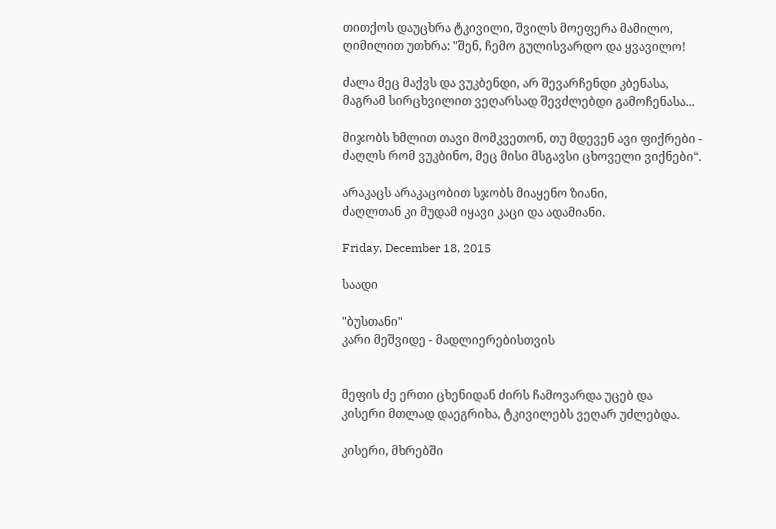თითქოს დაუცხრა ტკივილი, შვილს მოეფერა მამილო,
ღიმილით უთხრა: "შენ, ჩემო გულისვარდო და ყვავილო!

ძალა მეც მაქვს და ვუკბენდი, არ შევარჩენდი კბენასა,
მაგრამ სირცხვილით ვეღარსად შევძლებდი გამოჩენასა...

მიჯობს ხმლით თავი მომკვეთონ, თუ მდევენ ავი ფიქრები -
ძაღლს რომ ვუკბინო, მეც მისი მსგავსი ცხოველი ვიქნები“.

არაკაცს არაკაცობით სჯობს მიაყენო ზიანი,
ძაღლთან კი მუდამ იყავი კაცი და ადამიანი.

Friday, December 18, 2015

საადი

"ბუსთანი"
კარი მეშვიდე - მადლიერებისთვის


მეფის ძე ერთი ცხენიდან ძირს ჩამოვარდა უცებ და
კისერი მთლად დაეგრიხა, ტკივილებს ვეღარ უძლებდა.

კისერი, მხრებში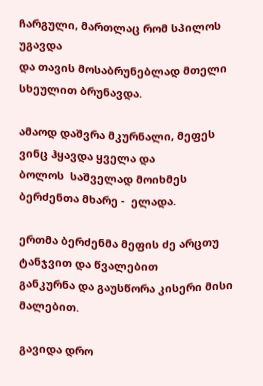ჩარგული, მართლაც რომ სპილოს უგავდა
და თავის მოსაბრუნებლად მთელი სხეულით ბრუნავდა.

ამაოდ დაშვრა მკურნალი, მეფეს ვინც ჰყავდა ყველა და
ბოლოს  საშველად მოიხმეს ბერძენთა მხარე -  ელადა.

ერთმა ბერძენმა მეფის ძე არცთუ ტანჯვით და წვალებით
განკურნა და გაუსწორა კისერი მისი მალებით.

გავიდა დრო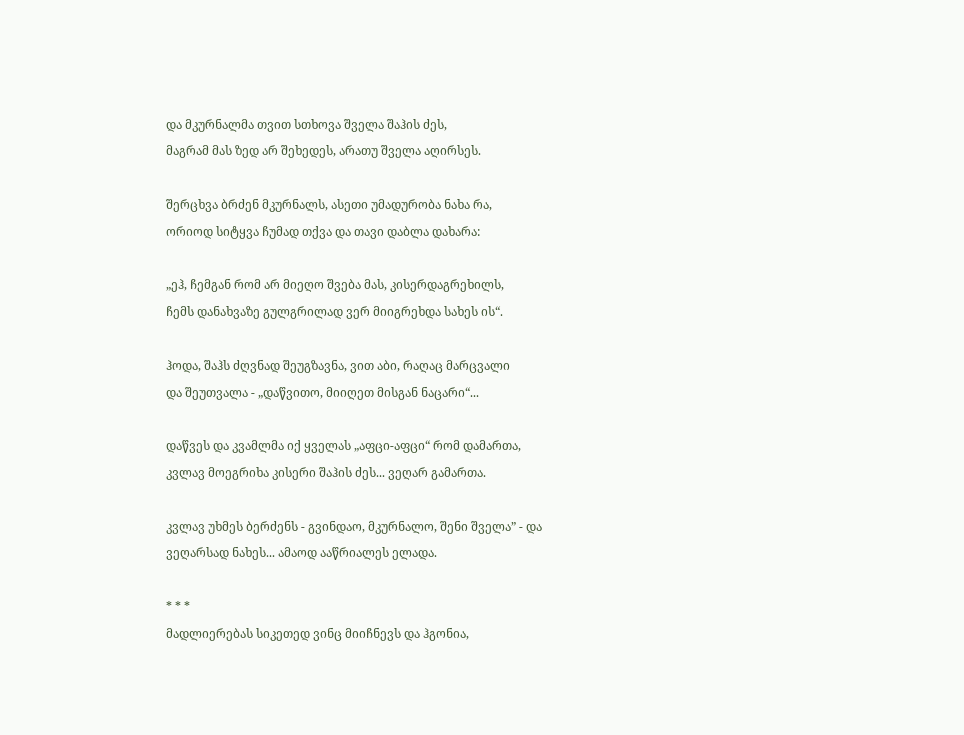და მკურნალმა თვით სთხოვა შველა შაჰის ძეს,
მაგრამ მას ზედ არ შეხედეს, არათუ შველა აღირსეს.

შერცხვა ბრძენ მკურნალს, ასეთი უმადურობა ნახა რა,
ორიოდ სიტყვა ჩუმად თქვა და თავი დაბლა დახარა:

„ეჰ, ჩემგან რომ არ მიეღო შვება მას, კისერდაგრეხილს,
ჩემს დანახვაზე გულგრილად ვერ მიიგრეხდა სახეს ის“.

ჰოდა, შაჰს ძღვნად შეუგზავნა, ვით აბი, რაღაც მარცვალი
და შეუთვალა - „დაწვითო, მიიღეთ მისგან ნაცარი“...

დაწვეს და კვამლმა იქ ყველას „აფცი-აფცი“ რომ დამართა,
კვლავ მოეგრიხა კისერი შაჰის ძეს... ვეღარ გამართა.

კვლავ უხმეს ბერძენს - გვინდაო, მკურნალო, შენი შველა” - და
ვეღარსად ნახეს... ამაოდ ააწრიალეს ელადა.

* * *
მადლიერებას სიკეთედ ვინც მიიჩნევს და ჰგონია,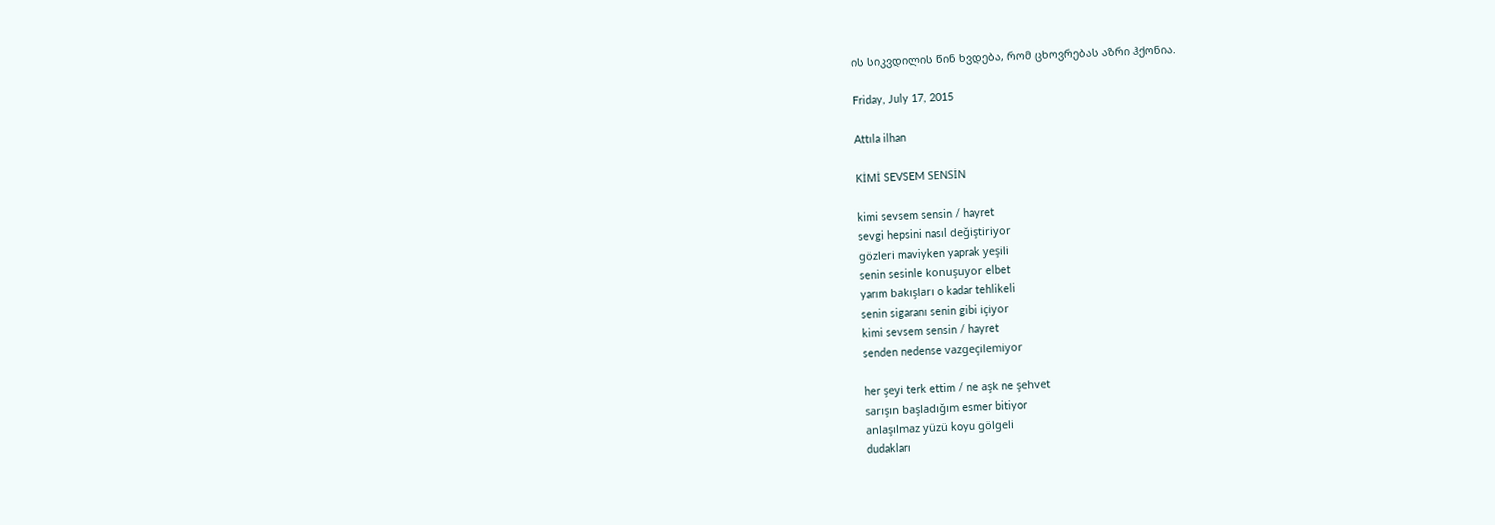ის სიკვდილის წინ ხვდება, რომ ცხოვრებას აზრი ჰქონია.

Friday, July 17, 2015

Attıla ilhan

KİMİ SEVSEM SENSİN

kimi sevsem sensin / hayret
sevgi hepsini nasıl değiştiriyor
gözleri maviyken yaprak yeşili
senin sesinle konuşuyor elbet
yarım bakışları o kadar tehlikeli
senin sigaranı senin gibi içiyor
kimi sevsem sensin / hayret
senden nedense vazgeçilemiyor

her şeyi terk ettim / ne aşk ne şehvet
sarışın başladığım esmer bitiyor
anlaşılmaz yüzü koyu gölgeli
dudakları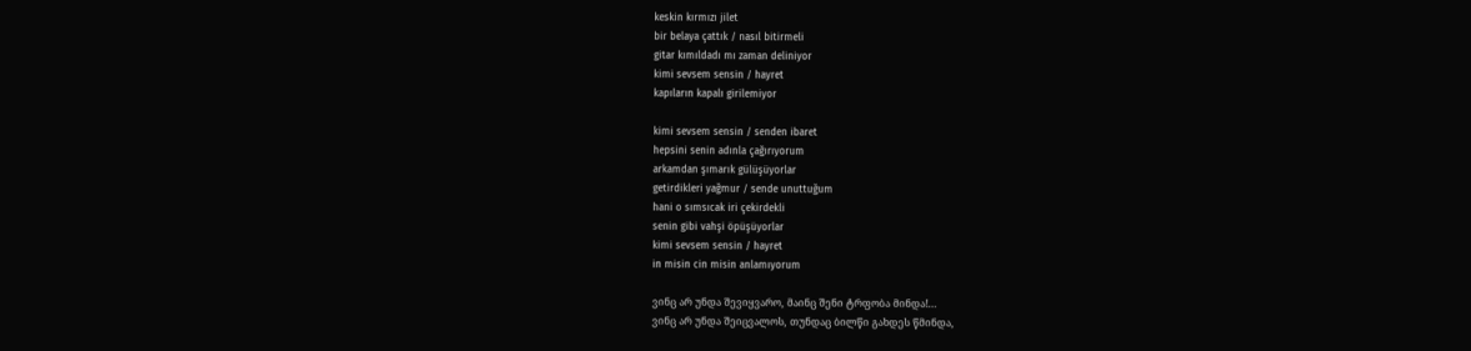keskin kırmızı jilet
bir belaya çattık / nasıl bitirmeli
gitar kımıldadı mı zaman deliniyor
kimi sevsem sensin / hayret
kapıların kapalı girilemiyor

kimi sevsem sensin / senden ibaret
hepsini senin adınla çağırıyorum
arkamdan şımarık gülüşüyorlar
getirdikleri yağmur / sende unuttuğum
hani o sımsıcak iri çekirdekli
senin gibi vahşi öpüşüyorlar
kimi sevsem sensin / hayret
in misin cin misin anlamıyorum

ვინც არ უნდა შევიყვარო, მაინც შენი ტრფობა მინდა!...
ვინც არ უნდა შეიცვალოს, თუნდაც ბილწი გახდეს წმინდა,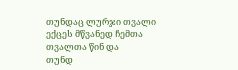თუნდაც ლურჯი თვალი ექცეს მწვანედ ჩემთა თვალთა წინ და
თუნდ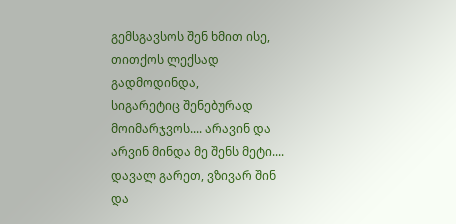გემსგავსოს შენ ხმით ისე, თითქოს ლექსად გადმოდინდა,
სიგარეტიც შენებურად მოიმარჯვოს.... არავინ და
არვინ მინდა მე შენს მეტი.... დავალ გარეთ, ვზივარ შინ და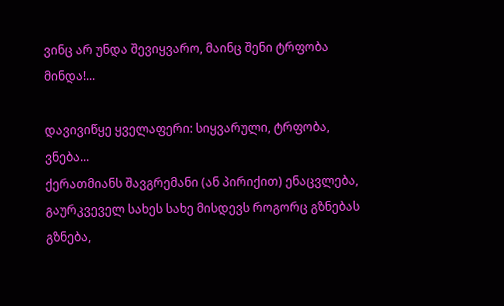ვინც არ უნდა შევიყვარო, მაინც შენი ტრფობა მინდა!...

დავივიწყე ყველაფერი: სიყვარული, ტრფობა, ვნება...
ქერათმიანს შავგრემანი (ან პირიქით) ენაცვლება,
გაურკვეველ სახეს სახე მისდევს როგორც გზნებას გზნება,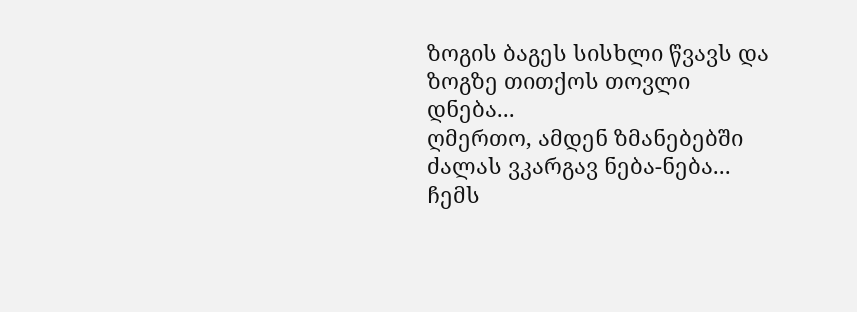ზოგის ბაგეს სისხლი წვავს და ზოგზე თითქოს თოვლი დნება...
ღმერთო, ამდენ ზმანებებში ძალას ვკარგავ ნება-ნება...
ჩემს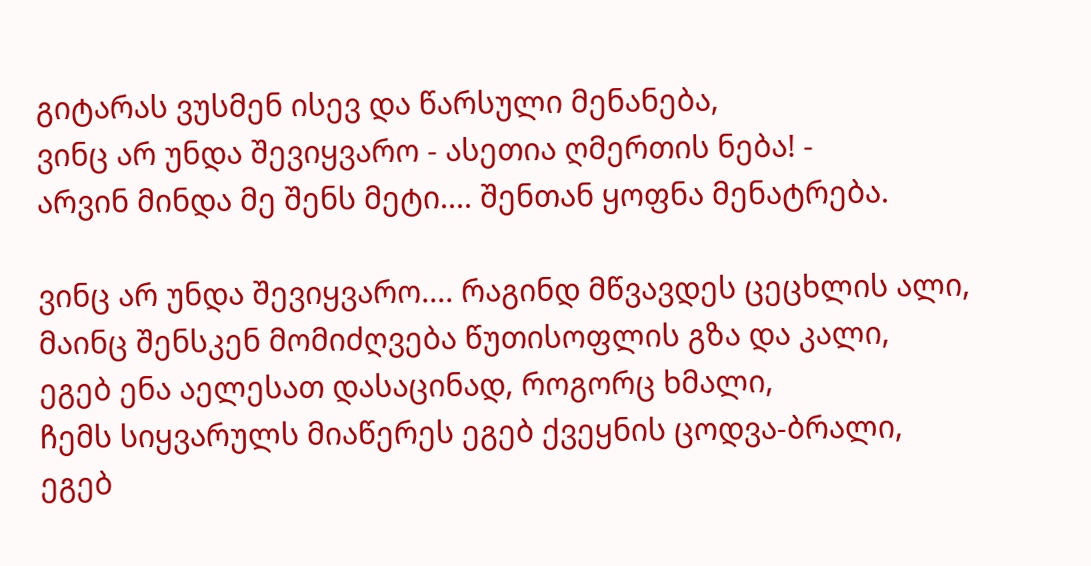გიტარას ვუსმენ ისევ და წარსული მენანება,
ვინც არ უნდა შევიყვარო - ასეთია ღმერთის ნება! -
არვინ მინდა მე შენს მეტი.... შენთან ყოფნა მენატრება.

ვინც არ უნდა შევიყვარო.... რაგინდ მწვავდეს ცეცხლის ალი,
მაინც შენსკენ მომიძღვება წუთისოფლის გზა და კალი,
ეგებ ენა აელესათ დასაცინად, როგორც ხმალი,
ჩემს სიყვარულს მიაწერეს ეგებ ქვეყნის ცოდვა-ბრალი,
ეგებ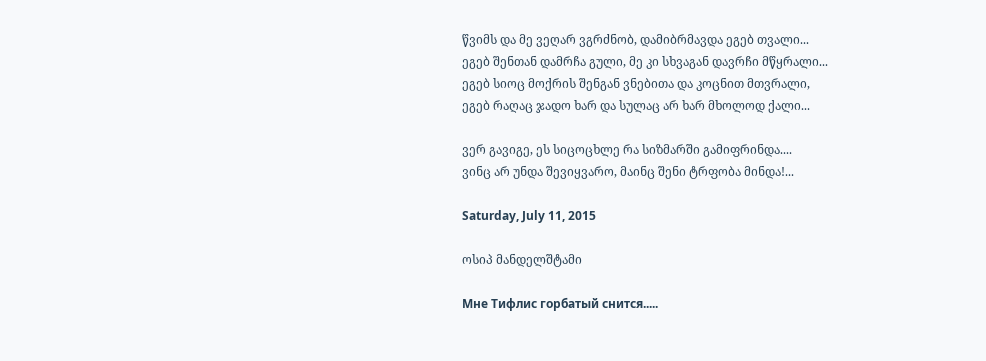წვიმს და მე ვეღარ ვგრძნობ, დამიბრმავდა ეგებ თვალი...
ეგებ შენთან დამრჩა გული, მე კი სხვაგან დავრჩი მწყრალი...
ეგებ სიოც მოქრის შენგან ვნებითა და კოცნით მთვრალი,
ეგებ რაღაც ჯადო ხარ და სულაც არ ხარ მხოლოდ ქალი...

ვერ გავიგე, ეს სიცოცხლე რა სიზმარში გამიფრინდა....
ვინც არ უნდა შევიყვარო, მაინც შენი ტრფობა მინდა!...

Saturday, July 11, 2015

ოსიპ მანდელშტამი

Мне Тифлис горбатый снится.....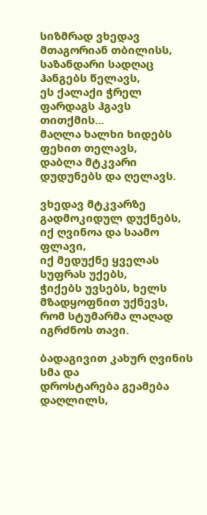სიზმრად ვხედავ მთაგორიან თბილისს,
საზანდარი სადღაც ჰანგებს წელავს,
ეს ქალაქი ჭრელ ფარდაგს ჰგავს თითქმის...
მაღლა ხალხი ხიდებს ფეხით თელავს,
დაბლა მტკვარი დუდუნებს და ღელავს.

ვხედავ მტკვარზე გადმოკიდულ დუქნებს,
იქ ღვინოა და საამო ფლავი,
იქ მედუქნე ყველას სუფრას უქებს,
ჭიქებს უვსებს, ხელს მზადყოფნით უქნევს,
რომ სტუმარმა ლაღად იგრძნოს თავი.

ბადაგივით კახურ ღვინის სმა და
დროსტარება გეამება დაღლილს,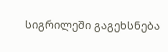სიგრილეში გაგეხსნება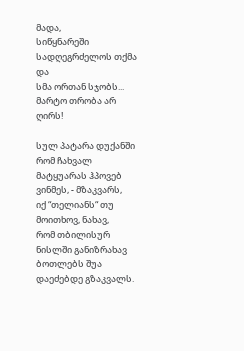მადა,
სიწყნარეში სადღეგრძელოს თქმა და
სმა ორთან სჯობს... მარტო თრობა არ ღირს!

სულ პატარა დუქანში რომ ჩახვალ
მატყუარას ჰპოვებ ვინმეს, - მზაკვარს,
იქ “თელიანს“ თუ მოითხოვ, ნახავ,
რომ თბილისურ ნისლში განიზრახავ
ბოთლებს შუა დაეძებდე გზაკვალს.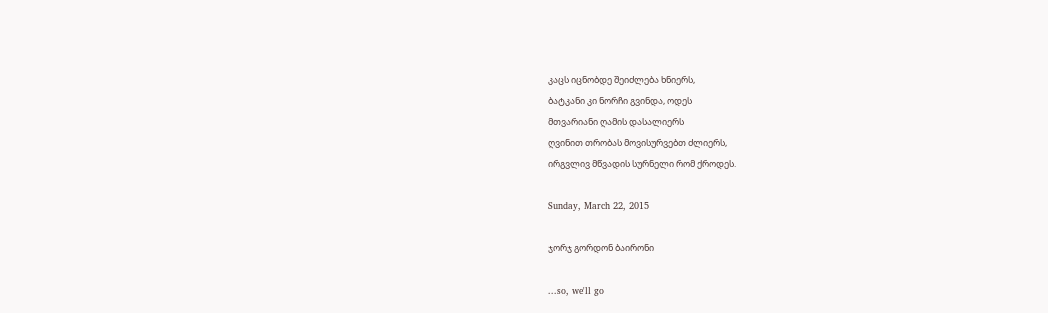კაცს იცნობდე შეიძლება ხნიერს,
ბატკანი კი ნორჩი გვინდა, ოდეს
მთვარიანი ღამის დასალიერს
ღვინით თრობას მოვისურვებთ ძლიერს,
ირგვლივ მწვადის სურნელი რომ ქროდეს.

Sunday, March 22, 2015

ჯორჯ გორდონ ბაირონი

...so, we'll go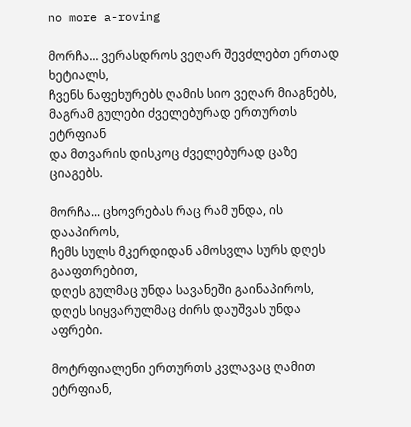no more a-roving

მორჩა... ვერასდროს ვეღარ შევძლებთ ერთად ხეტიალს,
ჩვენს ნაფეხურებს ღამის სიო ვეღარ მიაგნებს,
მაგრამ გულები ძველებურად ერთურთს ეტრფიან
და მთვარის დისკოც ძველებურად ცაზე ციაგებს.

მორჩა... ცხოვრებას რაც რამ უნდა, ის დააპიროს,
ჩემს სულს მკერდიდან ამოსვლა სურს დღეს გააფთრებით,
დღეს გულმაც უნდა სავანეში გაინაპიროს,
დღეს სიყვარულმაც ძირს დაუშვას უნდა აფრები.

მოტრფიალენი ერთურთს კვლავაც ღამით ეტრფიან,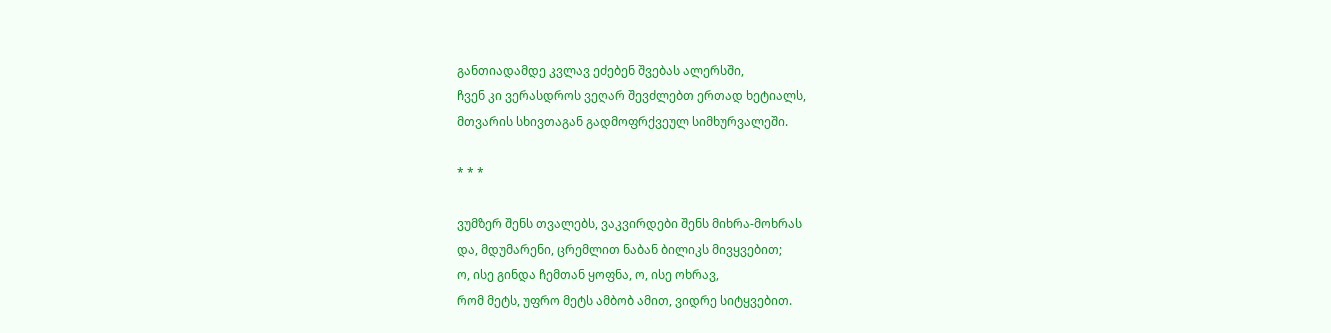განთიადამდე კვლავ ეძებენ შვებას ალერსში,
ჩვენ კი ვერასდროს ვეღარ შევძლებთ ერთად ხეტიალს,
მთვარის სხივთაგან გადმოფრქვეულ სიმხურვალეში.

* * *

ვუმზერ შენს თვალებს, ვაკვირდები შენს მიხრა-მოხრას
და, მდუმარენი, ცრემლით ნაბან ბილიკს მივყვებით;
ო, ისე გინდა ჩემთან ყოფნა, ო, ისე ოხრავ,
რომ მეტს, უფრო მეტს ამბობ ამით, ვიდრე სიტყვებით.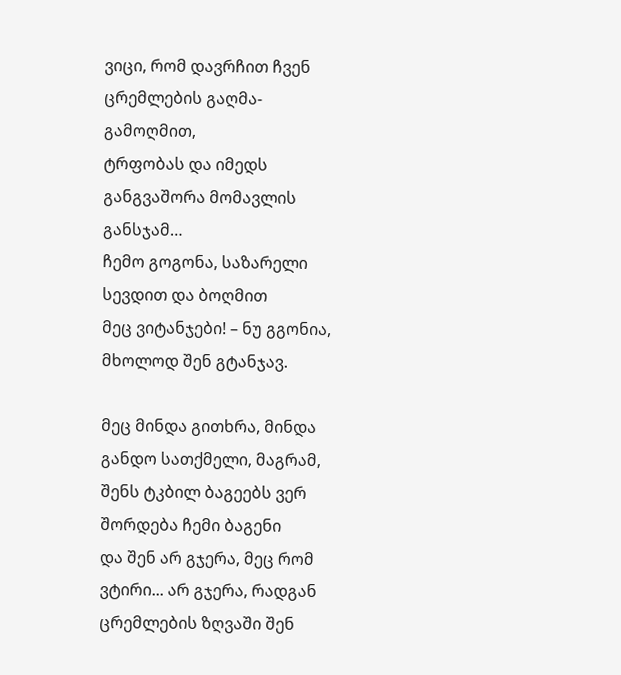ვიცი, რომ დავრჩით ჩვენ ცრემლების გაღმა-გამოღმით,
ტრფობას და იმედს განგვაშორა მომავლის განსჯამ…
ჩემო გოგონა, საზარელი სევდით და ბოღმით
მეც ვიტანჯები! – ნუ გგონია, მხოლოდ შენ გტანჯავ.

მეც მინდა გითხრა, მინდა განდო სათქმელი, მაგრამ,
შენს ტკბილ ბაგეებს ვერ შორდება ჩემი ბაგენი
და შენ არ გჯერა, მეც რომ ვტირი... არ გჯერა, რადგან
ცრემლების ზღვაში შენ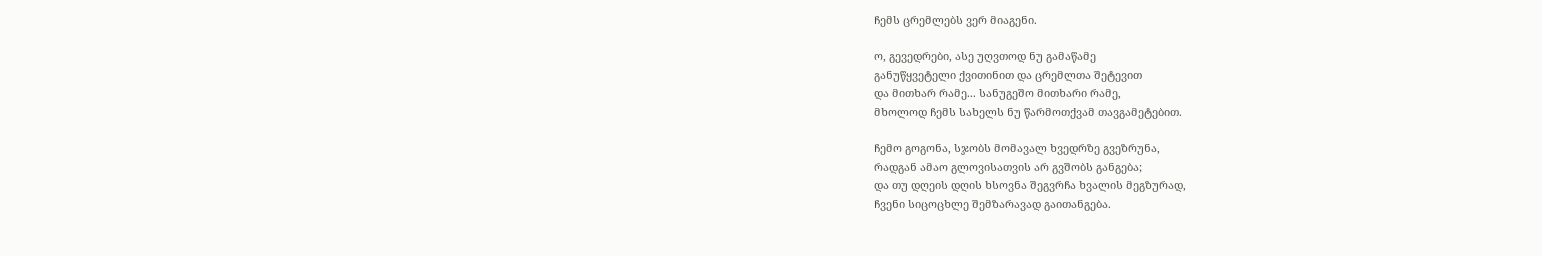ჩემს ცრემლებს ვერ მიაგენი.

ო, გევედრები, ასე უღვთოდ ნუ გამაწამე
განუწყვეტელი ქვითინით და ცრემლთა შეტევით
და მითხარ რამე... სანუგეშო მითხარი რამე,
მხოლოდ ჩემს სახელს ნუ წარმოთქვამ თავგამეტებით.

ჩემო გოგონა, სჯობს მომავალ ხვედრზე გვეზრუნა,
რადგან ამაო გლოვისათვის არ გვშობს განგება;
და თუ დღეის დღის ხსოვნა შეგვრჩა ხვალის მეგზურად,
ჩვენი სიცოცხლე შემზარავად გაითანგება.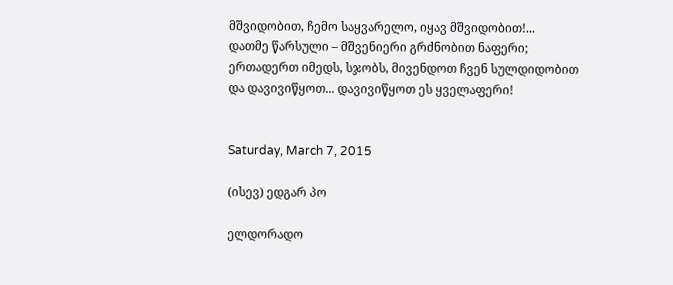მშვიდობით, ჩემო საყვარელო, იყავ მშვიდობით!...
დათმე წარსული – მშვენიერი გრძნობით ნაფერი;
ერთადერთ იმედს, სჯობს, მივენდოთ ჩვენ სულდიდობით
და დავივიწყოთ... დავივიწყოთ ეს ყველაფერი!


Saturday, March 7, 2015

(ისევ) ედგარ პო

ელდორადო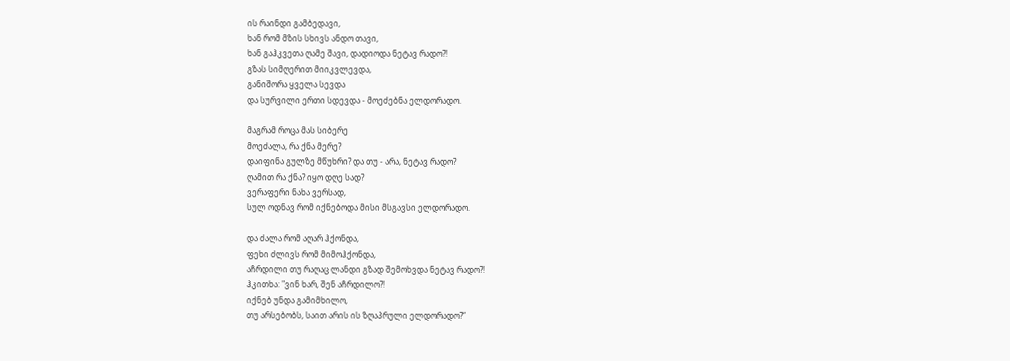ის რაინდი გამბედავი,
ხან რომ მზის სხივს ანდო თავი,
ხან გაჰკვეთა ღამე შავი, დადიოდა ნეტავ რადო?!
გზას სიმღერით მიიკვლევდა,
განიშორა ყველა სევდა
და სურვილი ერთი სდევდა - მოეძებნა ელდორადო.

მაგრამ როცა მას სიბერე
მოეძალა, რა ქნა მერე?
დაიფინა გულზე მწუხრი? და თუ - არა, ნეტავ რადო?
ღამით რა ქნა? იყო დღე სად?
ვერაფერი ნახა ვერსად,
სულ ოდნავ რომ იქნებოდა მისი მსგავსი ელდორადო.

და ძალა რომ აღარ ჰქონდა,
ფეხი ძლივს რომ მიმოჰქონდა,
აჩრდილი თუ რაღაც ლანდი გზად შემოხვდა ნეტავ რადო?!
ჰკითხა: "ვინ ხარ, შენ აჩრდილო?!
იქნებ უნდა გამიმხილო,
თუ არსებობს, საით არის ის ზღაპრული ელდორადო?“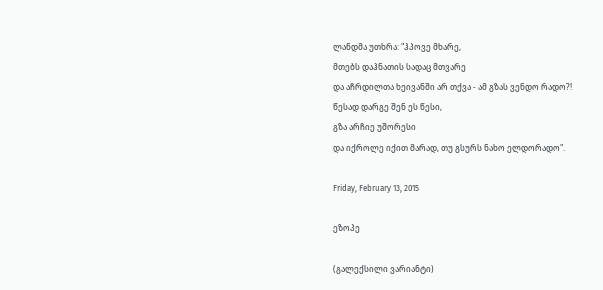ლანდმა უთხრა: "ჰპოვე მხარე,
მთებს დაჰნათის სადაც მთვარე
და აჩრდილთა ხეივანში არ თქვა - ამ გზას ვენდო რადო?!
წესად დარგე შენ ეს წესი,
გზა არჩიე უშორესი
და იქროლე იქით მარად, თუ გსურს ნახო ელდორადო".

Friday, February 13, 2015

ეზოპე

(გალექსილი ვარიანტი)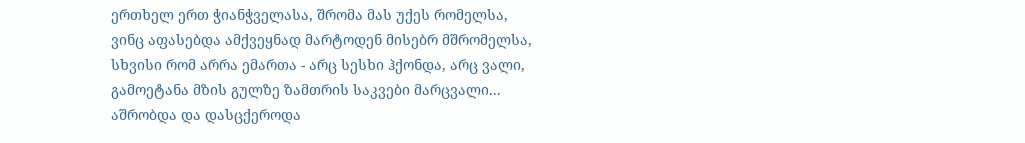ერთხელ ერთ ჭიანჭველასა, შრომა მას უქეს რომელსა,
ვინც აფასებდა ამქვეყნად მარტოდენ მისებრ მშრომელსა,
სხვისი რომ არრა ემართა - არც სესხი ჰქონდა, არც ვალი,
გამოეტანა მზის გულზე ზამთრის საკვები მარცვალი...
აშრობდა და დასცქეროდა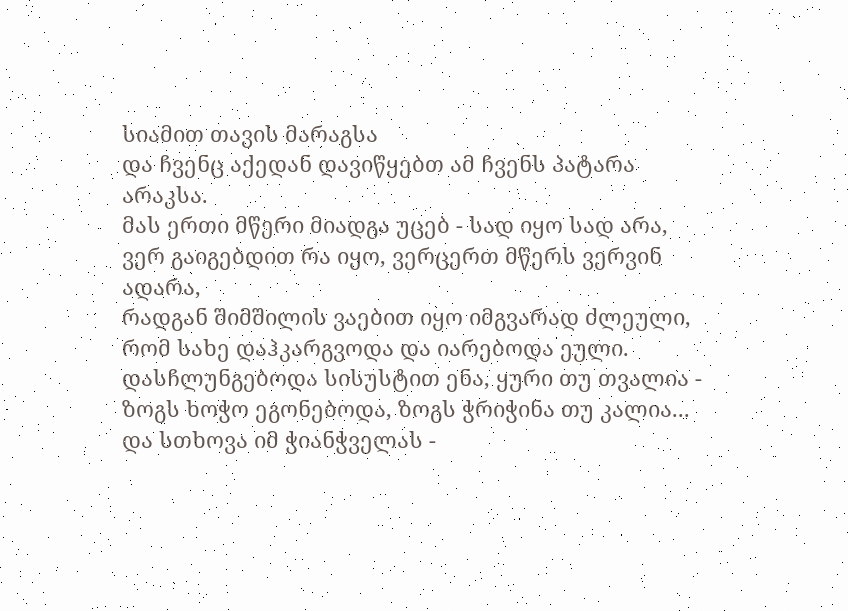სიამით თავის მარაგსა
და ჩვენც აქედან დავიწყებთ ამ ჩვენს პატარა არაკსა.
მას ერთი მწერი მიადგა უცებ - სად იყო სად არა,
ვერ გაიგებდით რა იყო, ვერცერთ მწერს ვერვინ ადარა,
რადგან შიმშილის ვაებით იყო იმგვარად ძლეული,
რომ სახე დაჰკარგვოდა და იარებოდა ეული.
დასჩლუნგებოდა სისუსტით ენა, ყური თუ თვალია -
ზოგს ხოჭო ეგონებოდა, ზოგს ჭრიჭინა თუ კალია...
და სთხოვა იმ ჭიანჭველას -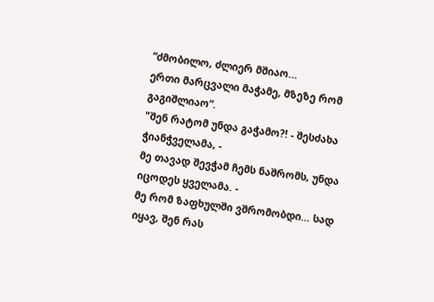“ძმობილო, ძლიერ მშიაო...
ერთი მარცვალი მაჭამე, მზეზე რომ გაგიშლიაო“.
"შენ რატომ უნდა გაჭამო?! - შესძახა ჭიანჭველამა, -
მე თავად შევჭამ ჩემს ნაშრომს, უნდა იცოდეს ყველამა. -
მე რომ ზაფხულში ვშრომობდი... სად იყავ, შენ რას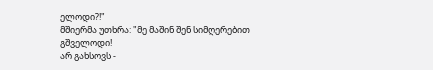ელოდი?!"
მშიერმა უთხრა: "მე მაშინ შენ სიმღერებით გშველოდი!
არ გახსოვს -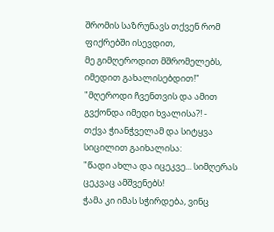შრომის საზრუნავს თქვენ რომ ფიქრებში ისევდით,
მე გიმღეროდით მშრომელებს, იმედით გახალისებდით!"
"მღეროდი ჩვენთვის და ამით გვქონდა იმედი ხვალისა?! -
თქვა ჭიანჭველამ და სიტყვა სიცილით გაიხალისა:
"წადი ახლა და იცეკვე... სიმღერას ცეკვაც ამშვენებს!
ჭამა კი იმას სჭირდება, ვინც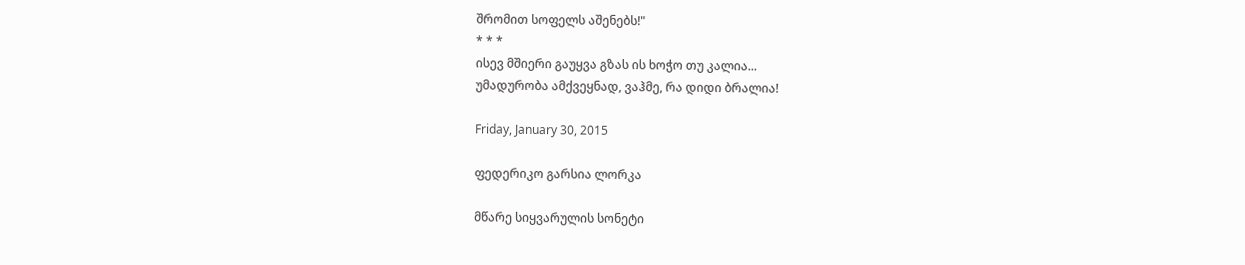შრომით სოფელს აშენებს!"
* * *
ისევ მშიერი გაუყვა გზას ის ხოჭო თუ კალია...
უმადურობა ამქვეყნად, ვაჰმე, რა დიდი ბრალია!

Friday, January 30, 2015

ფედერიკო გარსია ლორკა

მწარე სიყვარულის სონეტი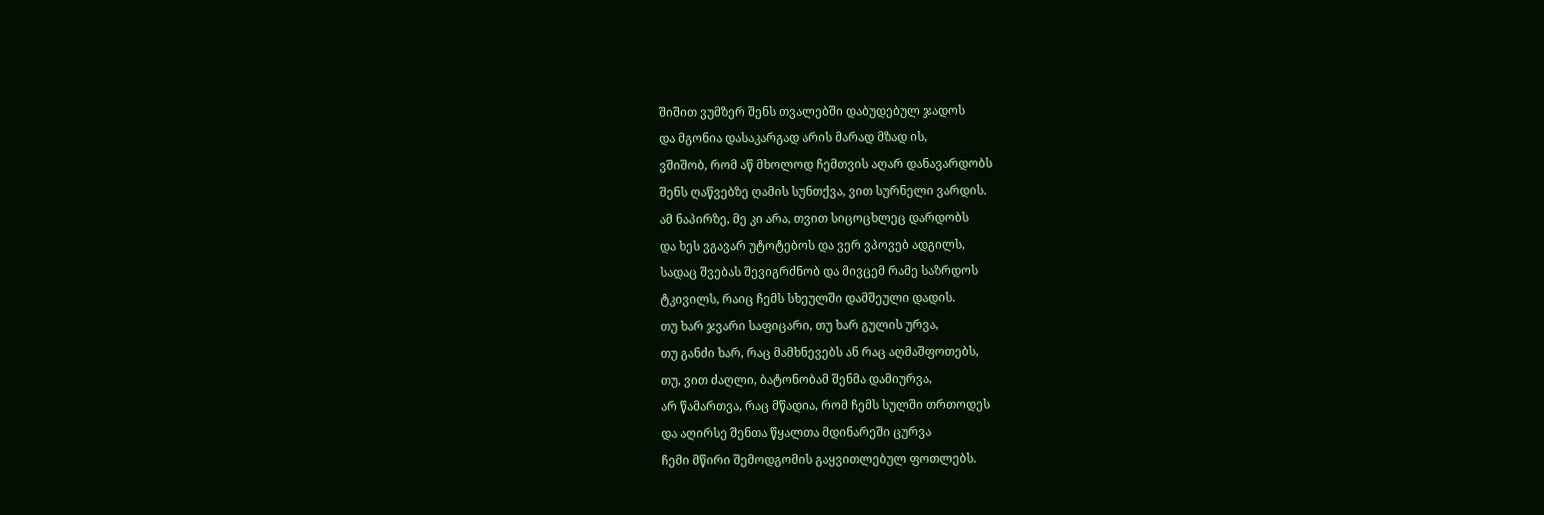შიშით ვუმზერ შენს თვალებში დაბუდებულ ჯადოს
და მგონია დასაკარგად არის მარად მზად ის,
ვშიშობ, რომ აწ მხოლოდ ჩემთვის აღარ დანავარდობს
შენს ღაწვებზე ღამის სუნთქვა, ვით სურნელი ვარდის.
ამ ნაპირზე, მე კი არა, თვით სიცოცხლეც დარდობს
და ხეს ვგავარ უტოტებოს და ვერ ვპოვებ ადგილს,
სადაც შვებას შევიგრძნობ და მივცემ რამე საზრდოს
ტკივილს, რაიც ჩემს სხეულში დამშეული დადის.
თუ ხარ ჯვარი საფიცარი, თუ ხარ გულის ურვა,
თუ განძი ხარ, რაც მამხნევებს ან რაც აღმაშფოთებს,
თუ, ვით ძაღლი, ბატონობამ შენმა დამიურვა,
არ წამართვა, რაც მწადია, რომ ჩემს სულში თრთოდეს
და აღირსე შენთა წყალთა მდინარეში ცურვა
ჩემი მწირი შემოდგომის გაყვითლებულ ფოთლებს.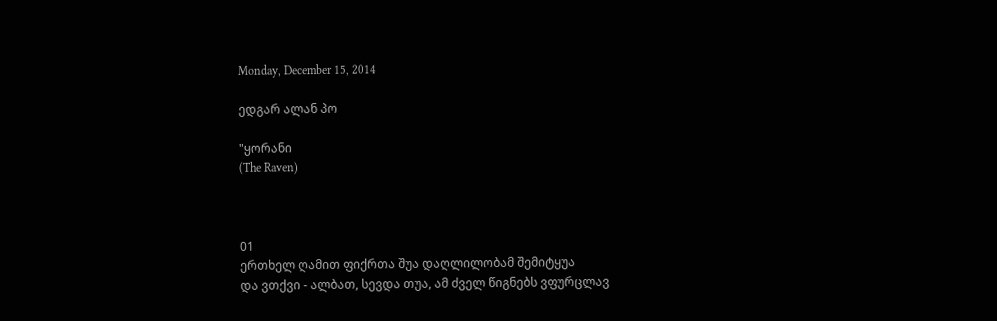Monday, December 15, 2014

ედგარ ალან პო

"ყორანი
(The Raven)



01
ერთხელ ღამით ფიქრთა შუა დაღლილობამ შემიტყუა
და ვთქვი - ალბათ, სევდა თუა, ამ ძველ წიგნებს ვფურცლავ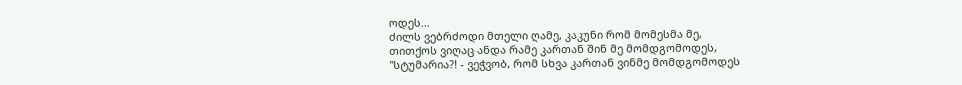ოდეს...
ძილს ვებრძოდი მთელი ღამე, კაკუნი რომ მომესმა მე,
თითქოს ვიღაც ანდა რამე კართან შინ მე მომდგომოდეს,
"სტუმარია?! - ვეჭვობ, რომ სხვა კართან ვინმე მომდგომოდეს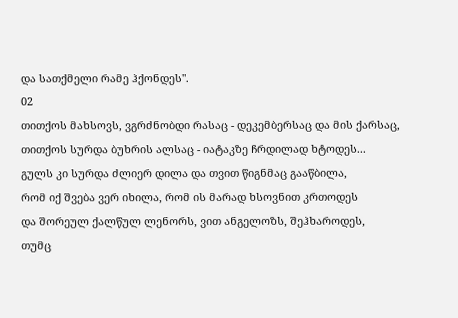და სათქმელი რამე ჰქონდეს".
02
თითქოს მახსოვს, ვგრძნობდი რასაც - დეკემბერსაც და მის ქარსაც,
თითქოს სურდა ბუხრის ალსაც - იატაკზე ჩრდილად ხტოდეს...
გულს კი სურდა ძლიერ დილა და თვით წიგნმაც გააწბილა,
რომ იქ შვება ვერ იხილა, რომ ის მარად ხსოვნით კრთოდეს
და შორეულ ქალწულ ლენორს, ვით ანგელოზს, შეჰხაროდეს,
თუმც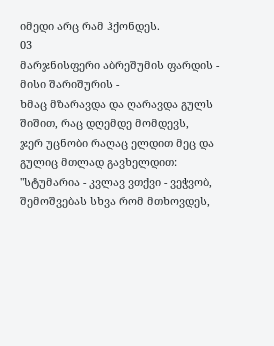იმედი არც რამ ჰქონდეს.
03
მარჯნისფერი აბრეშუმის ფარდის - მისი შარიშურის -
ხმაც მზარავდა და ღარავდა გულს შიშით, რაც დღემდე მომდევს,
ჯერ უცნობი რაღაც ელდით მეც და გულიც მთლად გავხელდით:
"სტუმარია - კვლავ ვთქვი - ვეჭვობ, შემოშვებას სხვა რომ მთხოვდეს,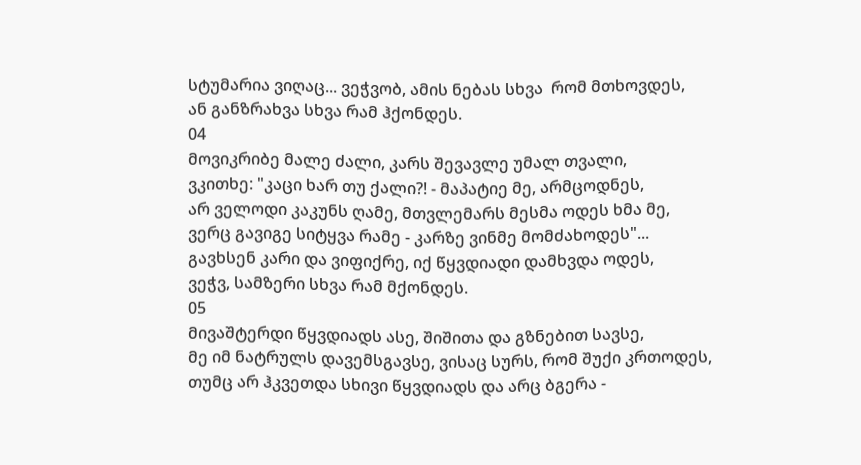სტუმარია ვიღაც... ვეჭვობ, ამის ნებას სხვა  რომ მთხოვდეს,
ან განზრახვა სხვა რამ ჰქონდეს.
04
მოვიკრიბე მალე ძალი, კარს შევავლე უმალ თვალი,
ვკითხე: "კაცი ხარ თუ ქალი?! - მაპატიე მე, არმცოდნეს,
არ ველოდი კაკუნს ღამე, მთვლემარს მესმა ოდეს ხმა მე,
ვერც გავიგე სიტყვა რამე - კარზე ვინმე მომძახოდეს"...
გავხსენ კარი და ვიფიქრე, იქ წყვდიადი დამხვდა ოდეს,
ვეჭვ, სამზერი სხვა რამ მქონდეს.
05
მივაშტერდი წყვდიადს ასე, შიშითა და გზნებით სავსე,
მე იმ ნატრულს დავემსგავსე, ვისაც სურს, რომ შუქი კრთოდეს,
თუმც არ ჰკვეთდა სხივი წყვდიადს და არც ბგერა -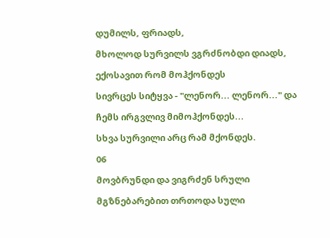დუმილს, ფრიადს,
მხოლოდ სურვილს ვგრძნობდი დიადს, ექოსავით რომ მოჰქონდეს
სივრცეს სიტყვა - "ლენორ... ლენორ..." და ჩემს ირგვლივ მიმოჰქონდეს...
სხვა სურვილი არც რამ მქონდეს.
06
მოვბრუნდი და ვიგრძენ სრული მგზნებარებით თრთოდა სული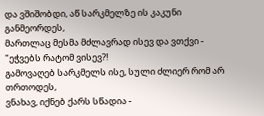და ვშიშობდი, აწ სარკმელზე ის კაკუნი განმეორდეს,
მართლაც მესმა მძლავრად ისევ და ვთქვი - "ეჭვებს რატომ ვისევ?!
გამოვაღებ სარკმელს ისე, სული ძლიერ რომ არ თრთოდეს,
ვნახავ, იქნებ ქარს სწადია -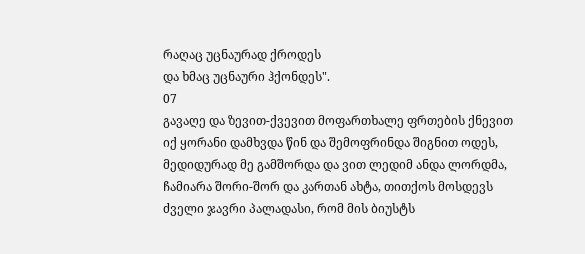რაღაც უცნაურად ქროდეს
და ხმაც უცნაური ჰქონდეს".
07
გავაღე და ზევით-ქვევით მოფართხალე ფრთების ქნევით
იქ ყორანი დამხვდა წინ და შემოფრინდა შიგნით ოდეს,
მედიდურად მე გამშორდა და ვით ლედიმ ანდა ლორდმა,
ჩამიარა შორი-შორ და კართან ახტა, თითქოს მოსდევს
ძველი ჯავრი პალადასი, რომ მის ბიუსტს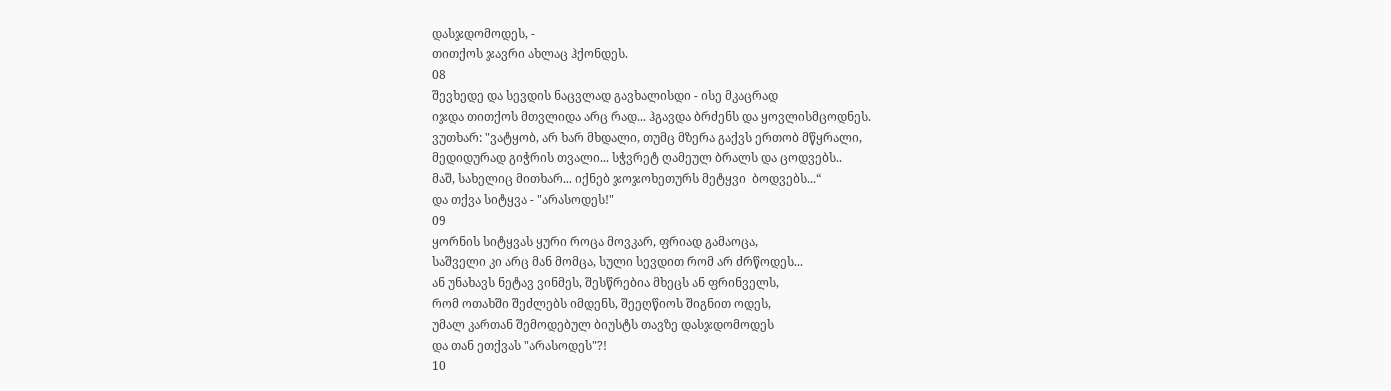დასჯდომოდეს, -
თითქოს ჯავრი ახლაც ჰქონდეს.
08
შევხედე და სევდის ნაცვლად გავხალისდი - ისე მკაცრად
იჯდა თითქოს მთვლიდა არც რად... ჰგავდა ბრძენს და ყოვლისმცოდნეს.
ვუთხარ: "ვატყობ, არ ხარ მხდალი, თუმც მზერა გაქვს ერთობ მწყრალი,
მედიდურად გიჭრის თვალი... სჭვრეტ ღამეულ ბრალს და ცოდვებს..
მაშ, სახელიც მითხარ... იქნებ ჯოჯოხეთურს მეტყვი  ბოდვებს...“
და თქვა სიტყვა - "არასოდეს!"
09
ყორნის სიტყვას ყური როცა მოვკარ, ფრიად გამაოცა,
საშველი კი არც მან მომცა, სული სევდით რომ არ ძრწოდეს...
ან უნახავს ნეტავ ვინმეს, შესწრებია მხეცს ან ფრინველს,
რომ ოთახში შეძლებს იმდენს, შეეღწიოს შიგნით ოდეს,
უმალ კართან შემოდებულ ბიუსტს თავზე დასჯდომოდეს
და თან ეთქვას "არასოდეს"?!
10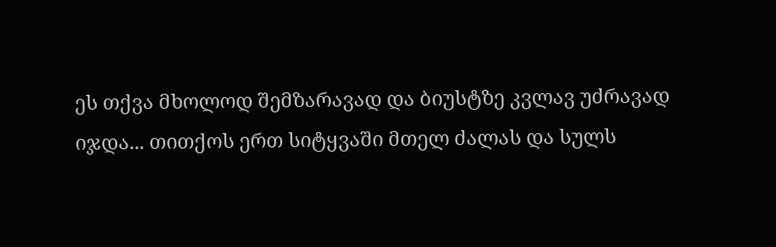ეს თქვა მხოლოდ შემზარავად და ბიუსტზე კვლავ უძრავად
იჯდა... თითქოს ერთ სიტყვაში მთელ ძალას და სულს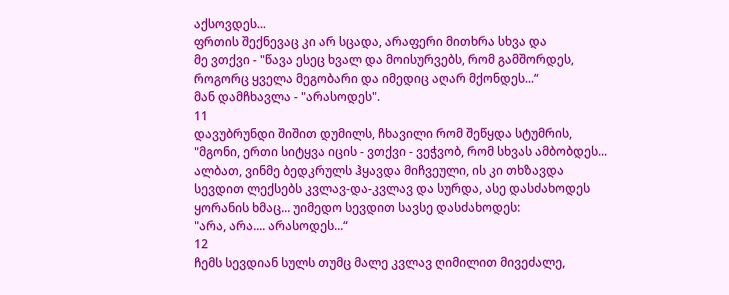აქსოვდეს...
ფრთის შექნევაც კი არ სცადა, არაფერი მითხრა სხვა და
მე ვთქვი - "წავა ესეც ხვალ და მოისურვებს, რომ გამშორდეს,
როგორც ყველა მეგობარი და იმედიც აღარ მქონდეს...“
მან დამჩხავლა - "არასოდეს".
11
დავუბრუნდი შიშით დუმილს, ჩხავილი რომ შეწყდა სტუმრის,
"მგონი, ერთი სიტყვა იცის - ვთქვი - ვეჭვობ, რომ სხვას ამბობდეს...
ალბათ, ვინმე ბედკრულს ჰყავდა მიჩვეული, ის კი თხზავდა
სევდით ლექსებს კვლავ-და-კვლავ და სურდა, ასე დასძახოდეს
ყორანის ხმაც... უიმედო სევდით სავსე დასძახოდეს:
"არა, არა.... არასოდეს...“
12
ჩემს სევდიან სულს თუმც მალე კვლავ ღიმილით მივეძალე,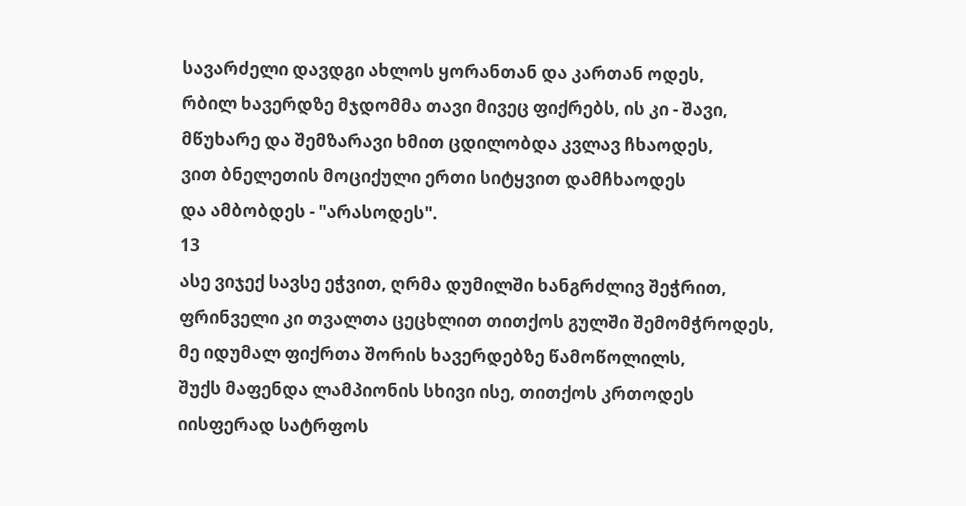სავარძელი დავდგი ახლოს ყორანთან და კართან ოდეს,
რბილ ხავერდზე მჯდომმა თავი მივეც ფიქრებს, ის კი - შავი,
მწუხარე და შემზარავი ხმით ცდილობდა კვლავ ჩხაოდეს,
ვით ბნელეთის მოციქული ერთი სიტყვით დამჩხაოდეს
და ამბობდეს - "არასოდეს".
13
ასე ვიჯექ სავსე ეჭვით, ღრმა დუმილში ხანგრძლივ შეჭრით,
ფრინველი კი თვალთა ცეცხლით თითქოს გულში შემომჭროდეს,
მე იდუმალ ფიქრთა შორის ხავერდებზე წამოწოლილს,
შუქს მაფენდა ლამპიონის სხივი ისე, თითქოს კრთოდეს
იისფერად სატრფოს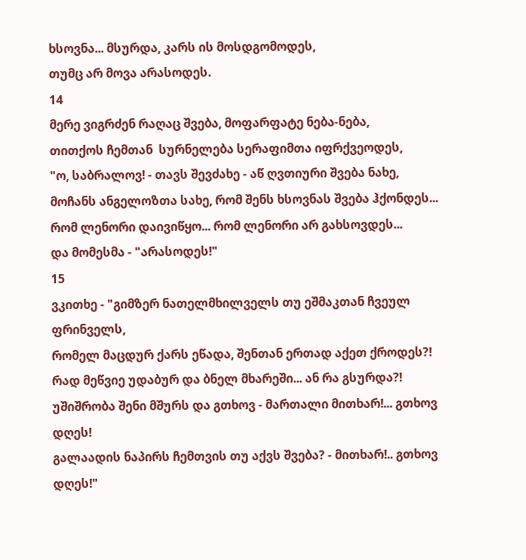ხსოვნა... მსურდა, კარს ის მოსდგომოდეს,
თუმც არ მოვა არასოდეს.
14
მერე ვიგრძენ რაღაც შვება, მოფარფატე ნება-ნება,
თითქოს ჩემთან  სურნელება სერაფიმთა იფრქვეოდეს,
"ო, საბრალოვ! - თავს შევძახე - აწ ღვთიური შვება ნახე,
მოჩანს ანგელოზთა სახე, რომ შენს ხსოვნას შვება ჰქონდეს...
რომ ლენორი დაივიწყო... რომ ლენორი არ გახსოვდეს...
და მომესმა - "არასოდეს!"
15
ვკითხე - "გიმზერ ნათელმხილველს თუ ეშმაკთან ჩვეულ  ფრინველს,
რომელ მაცდურ ქარს ეწადა, შენთან ერთად აქეთ ქროდეს?!
რად მეწვიე უდაბურ და ბნელ მხარეში... ან რა გსურდა?!
უშიშრობა შენი მშურს და გთხოვ - მართალი მითხარ!... გთხოვ დღეს!
გალაადის ნაპირს ჩემთვის თუ აქვს შვება? - მითხარ!.. გთხოვ დღეს!"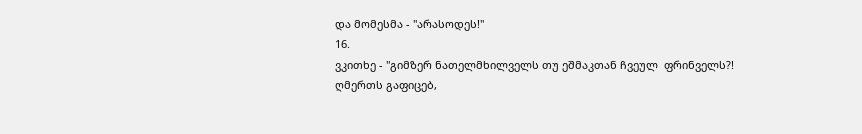და მომესმა - "არასოდეს!"
16.
ვკითხე - "გიმზერ ნათელმხილველს თუ ეშმაკთან ჩვეულ  ფრინველს?!
ღმერთს გაფიცებ,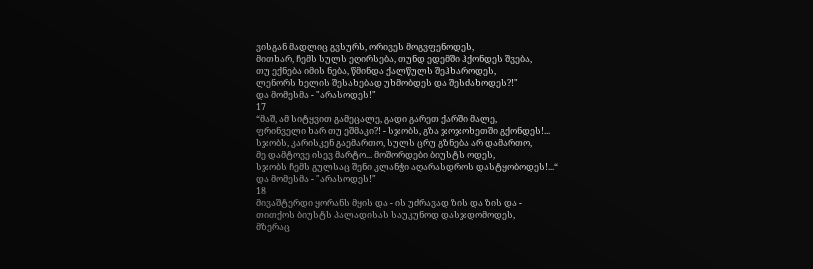ვისგან მადლიც გვსურს, ორივეს მოგვფენოდეს,
მითხარ, ჩემს სულს ეღირსება, თუნდ ედემში ჰქონდეს შვება,
თუ ექნება იმის ნება, წმინდა ქალწულს შეჰხაროდეს,
ლენორს ხელის შესახებად უხმობდეს და შესძახოდეს?!"
და მომესმა - "არასოდეს!"
17
“მაშ, ამ სიტყვით გამეცალე, გადი გარეთ ქარში მალე,
ფრინველი ხარ თუ ეშმაკი?! - სჯობს, გზა ჯოჯოხეთში გქონდეს!...
სჯობს, კარისკენ გაემართო, სულს ცრუ გზნება არ დამართო,
მე დამტოვე ისევ მარტო... მოშორდები ბიუსტს ოდეს,
სჯობს ჩემს გულსაც შენი კლანჭი აღარასდროს დასტყობოდეს!...“
და მომესმა - "არასოდეს!"
18
მივაშტერდი ყორანს მყის და - ის უძრავად ზის და ზის და -
თითქოს ბიუსტს პალადისას საუკუნოდ დასჯდომოდეს,
მზერაც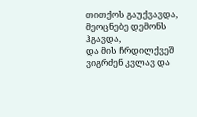თითქოს გაუქვავდა, მეოცნებე დემონს ჰგავდა,
და მის ჩრდილქვეშ ვიგრძენ კვლავ და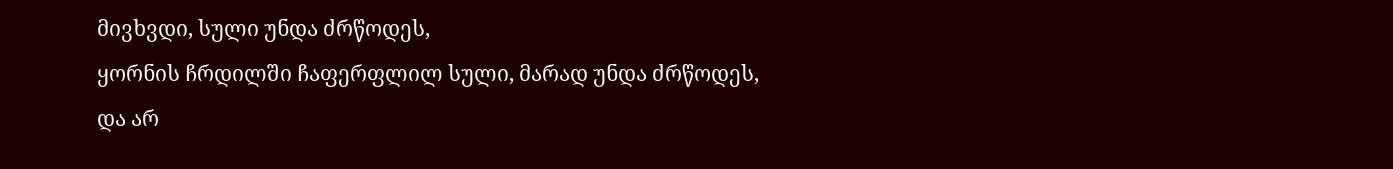მივხვდი, სული უნდა ძრწოდეს,
ყორნის ჩრდილში ჩაფერფლილ სული, მარად უნდა ძრწოდეს,
და არ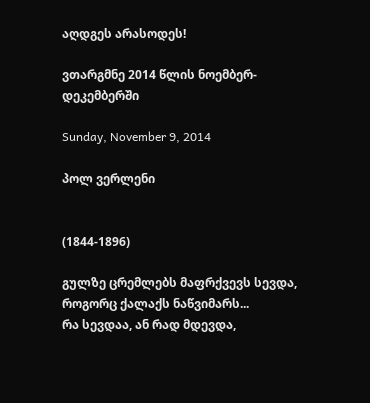აღდგეს არასოდეს!

ვთარგმნე 2014 წლის ნოემბერ-დეკემბერში

Sunday, November 9, 2014

პოლ ვერლენი


(1844-1896)

გულზე ცრემლებს მაფრქვევს სევდა,
როგორც ქალაქს ნაწვიმარს...
რა სევდაა, ან რად მდევდა,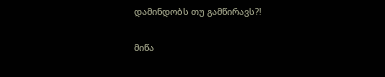დამინდობს თუ გამწირავს?!

მიწა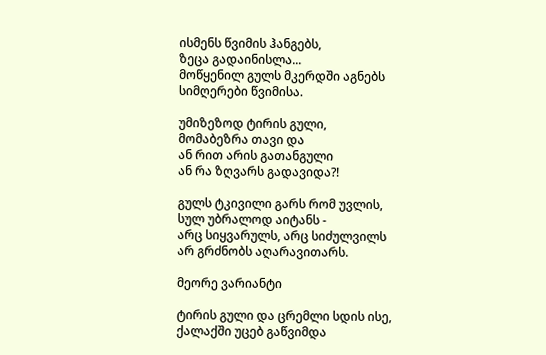ისმენს წვიმის ჰანგებს,
ზეცა გადაინისლა...
მოწყენილ გულს მკერდში აგნებს
სიმღერები წვიმისა.

უმიზეზოდ ტირის გული,
მომაბეზრა თავი და
ან რით არის გათანგული
ან რა ზღვარს გადავიდა?!

გულს ტკივილი გარს რომ უვლის,
სულ უბრალოდ აიტანს -
არც სიყვარულს, არც სიძულვილს
არ გრძნობს აღარავითარს.

მეორე ვარიანტი

ტირის გული და ცრემლი სდის ისე,
ქალაქში უცებ გაწვიმდა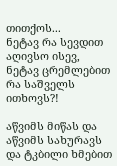თითქოს...
ნეტავ რა სევდით აღივსო ისევ,
ნეტავ ცრემლებით რა საშველს ითხოვს?!

აწვიმს მიწას და აწვიმს სახურავს
და ტკბილი ხმებით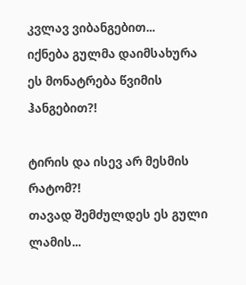კვლავ ვიბანგებით...
იქნება გულმა დაიმსახურა
ეს მონატრება წვიმის ჰანგებით?!

ტირის და ისევ არ მესმის რატომ?!
თავად შემძულდეს ეს გული ლამის...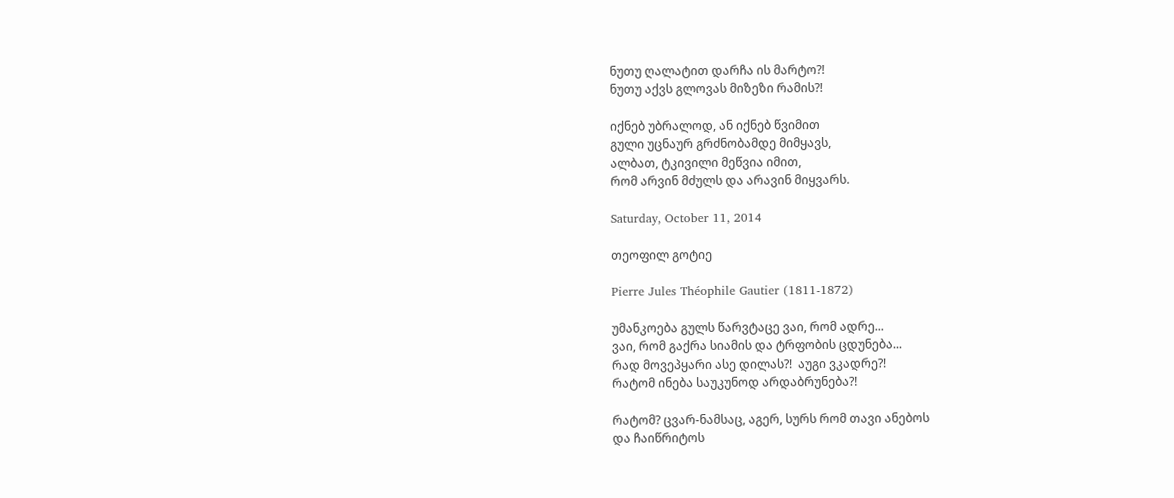ნუთუ ღალატით დარჩა ის მარტო?!
ნუთუ აქვს გლოვას მიზეზი რამის?!

იქნებ უბრალოდ, ან იქნებ წვიმით
გული უცნაურ გრძნობამდე მიმყავს,
ალბათ, ტკივილი მეწვია იმით,
რომ არვინ მძულს და არავინ მიყვარს.

Saturday, October 11, 2014

თეოფილ გოტიე

Pierre Jules Théophile Gautier (1811-1872)

უმანკოება გულს წარვტაცე ვაი, რომ ადრე...
ვაი, რომ გაქრა სიამის და ტრფობის ცდუნება...
რად მოვეპყარი ასე დილას?!  აუგი ვკადრე?!
რატომ ინება საუკუნოდ არდაბრუნება?!

რატომ? ცვარ-ნამსაც, აგერ, სურს რომ თავი ანებოს
და ჩაიწრიტოს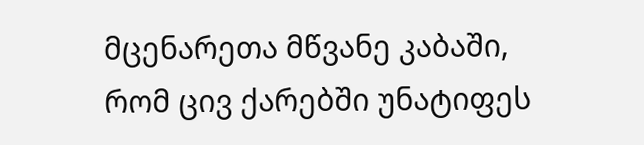მცენარეთა მწვანე კაბაში,
რომ ცივ ქარებში უნატიფეს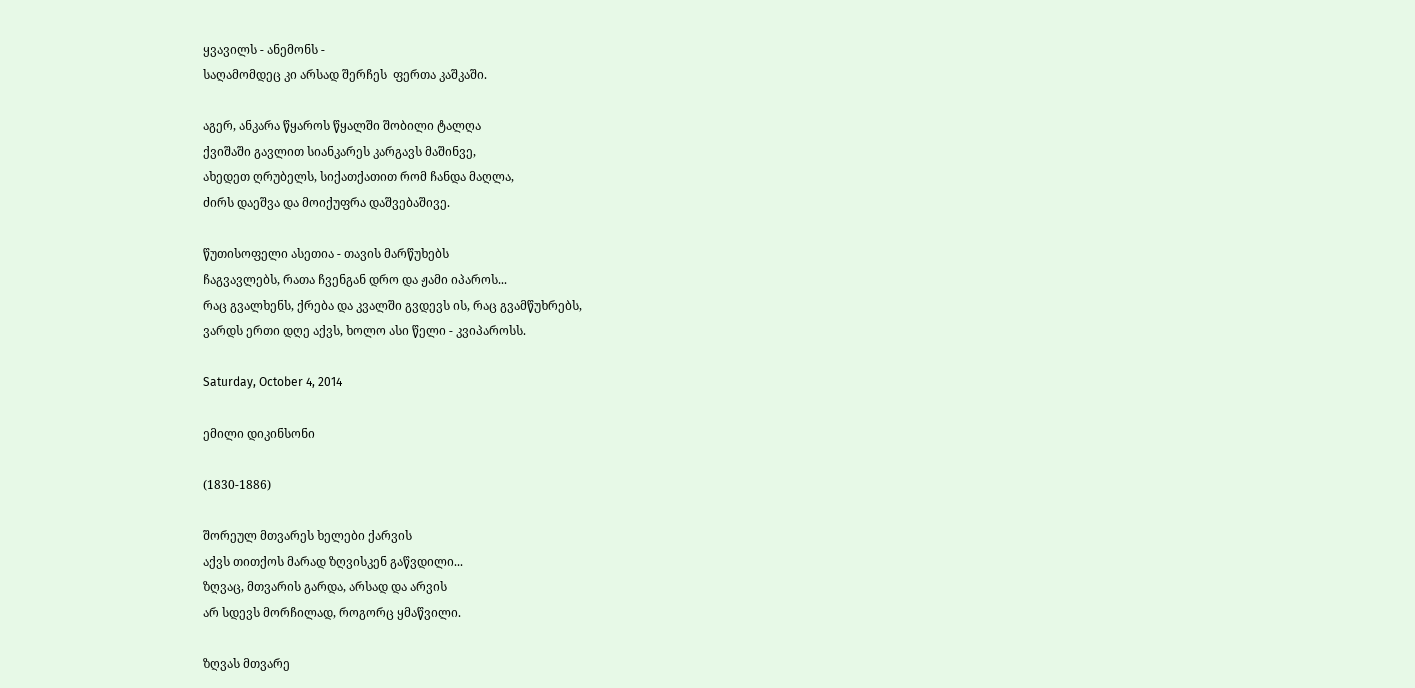ყვავილს - ანემონს -
საღამომდეც კი არსად შერჩეს  ფერთა კაშკაში.

აგერ, ანკარა წყაროს წყალში შობილი ტალღა
ქვიშაში გავლით სიანკარეს კარგავს მაშინვე,
ახედეთ ღრუბელს, სიქათქათით რომ ჩანდა მაღლა,
ძირს დაეშვა და მოიქუფრა დაშვებაშივე.

წუთისოფელი ასეთია - თავის მარწუხებს
ჩაგვავლებს, რათა ჩვენგან დრო და ჟამი იპაროს...
რაც გვალხენს, ქრება და კვალში გვდევს ის, რაც გვამწუხრებს,
ვარდს ერთი დღე აქვს, ხოლო ასი წელი - კვიპაროსს.

Saturday, October 4, 2014

ემილი დიკინსონი

(1830-1886)

შორეულ მთვარეს ხელები ქარვის
აქვს თითქოს მარად ზღვისკენ გაწვდილი...
ზღვაც, მთვარის გარდა, არსად და არვის
არ სდევს მორჩილად, როგორც ყმაწვილი.

ზღვას მთვარე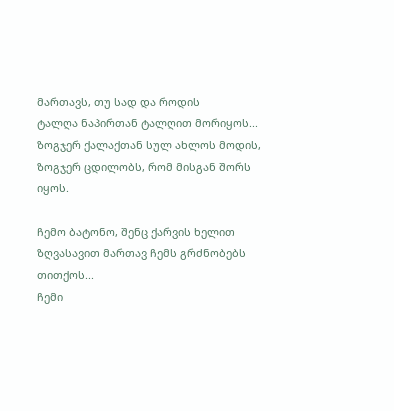მართავს, თუ სად და როდის
ტალღა ნაპირთან ტალღით მორიყოს...
ზოგჯერ ქალაქთან სულ ახლოს მოდის,
ზოგჯერ ცდილობს, რომ მისგან შორს იყოს.

ჩემო ბატონო, შენც ქარვის ხელით
ზღვასავით მართავ ჩემს გრძნობებს თითქოს...
ჩემი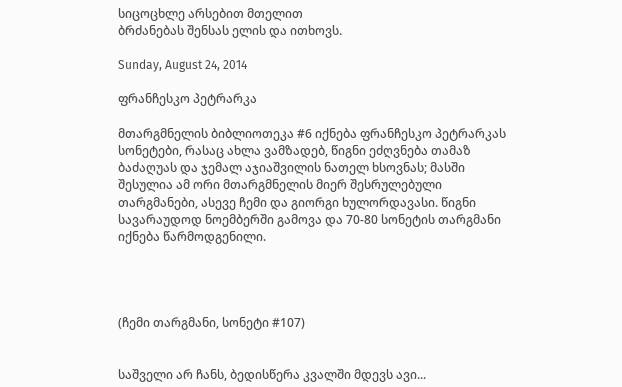სიცოცხლე არსებით მთელით
ბრძანებას შენსას ელის და ითხოვს.

Sunday, August 24, 2014

ფრანჩესკო პეტრარკა

მთარგმნელის ბიბლიოთეკა #6 იქნება ფრანჩესკო პეტრარკას სონეტები, რასაც ახლა ვამზადებ, წიგნი ეძღვნება თამაზ ბაძაღუას და ჯემალ აჯიაშვილის ნათელ ხსოვნას; მასში შესულია ამ ორი მთარგმნელის მიერ შესრულებული თარგმანები, ასევე ჩემი და გიორგი ხულორდავასი. წიგნი სავარაუდოდ ნოემბერში გამოვა და 70-80 სონეტის თარგმანი იქნება წარმოდგენილი.




(ჩემი თარგმანი, სონეტი #107)


საშველი არ ჩანს, ბედისწერა კვალში მდევს ავი...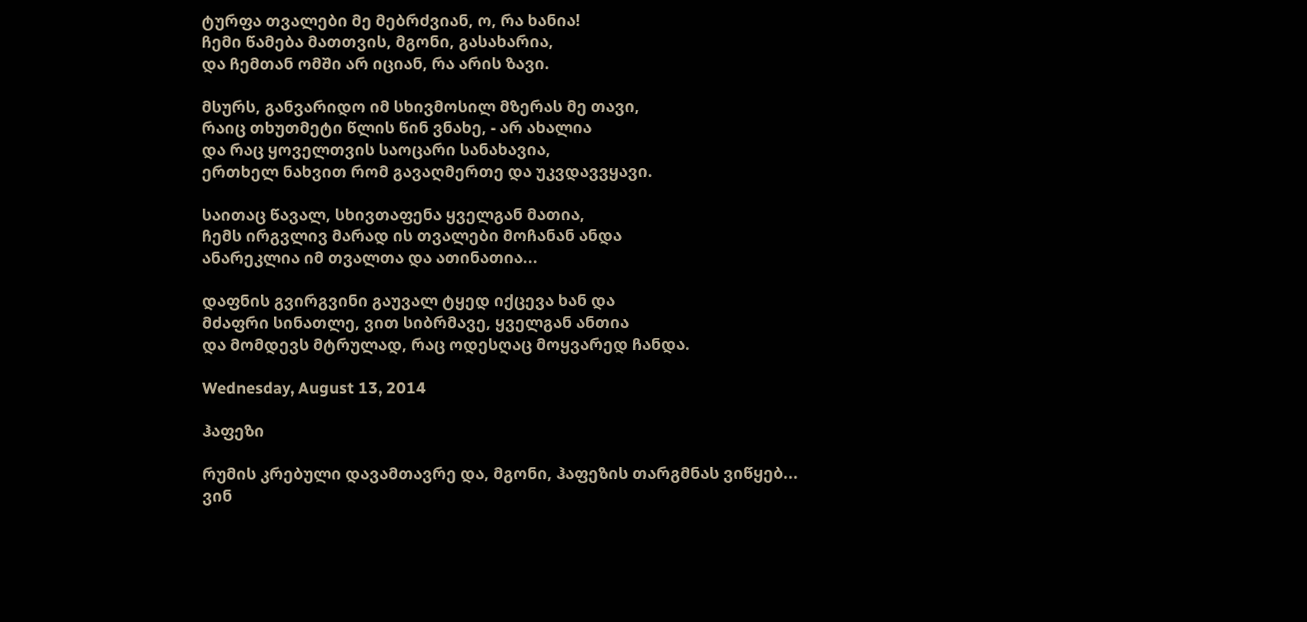ტურფა თვალები მე მებრძვიან, ო, რა ხანია!
ჩემი წამება მათთვის, მგონი, გასახარია,
და ჩემთან ომში არ იციან, რა არის ზავი.

მსურს, განვარიდო იმ სხივმოსილ მზერას მე თავი,
რაიც თხუთმეტი წლის წინ ვნახე, - არ ახალია
და რაც ყოველთვის საოცარი სანახავია,
ერთხელ ნახვით რომ გავაღმერთე და უკვდავვყავი.

საითაც წავალ, სხივთაფენა ყველგან მათია,
ჩემს ირგვლივ მარად ის თვალები მოჩანან ანდა
ანარეკლია იმ თვალთა და ათინათია...

დაფნის გვირგვინი გაუვალ ტყედ იქცევა ხან და
მძაფრი სინათლე, ვით სიბრმავე, ყველგან ანთია
და მომდევს მტრულად, რაც ოდესღაც მოყვარედ ჩანდა.

Wednesday, August 13, 2014

ჰაფეზი

რუმის კრებული დავამთავრე და, მგონი, ჰაფეზის თარგმნას ვიწყებ...
ვინ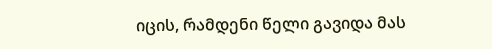იცის, რამდენი წელი გავიდა მას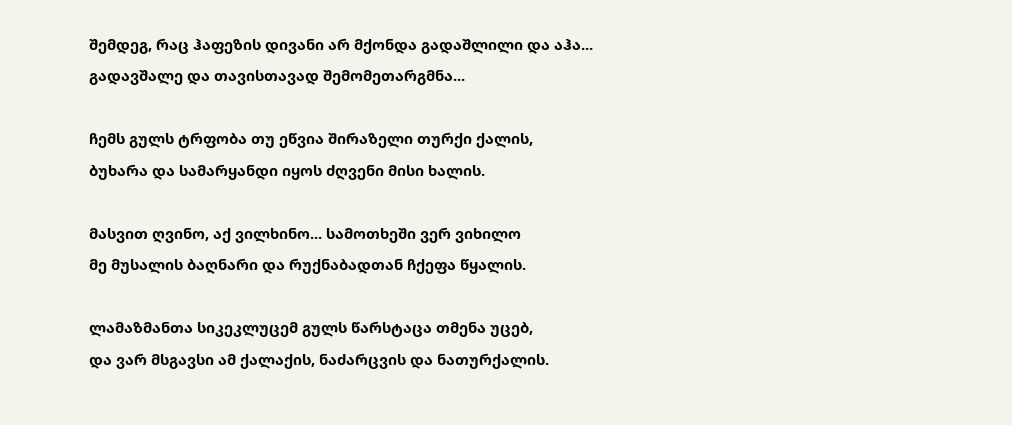შემდეგ, რაც ჰაფეზის დივანი არ მქონდა გადაშლილი და აჰა... გადავშალე და თავისთავად შემომეთარგმნა...

ჩემს გულს ტრფობა თუ ეწვია შირაზელი თურქი ქალის,
ბუხარა და სამარყანდი იყოს ძღვენი მისი ხალის.

მასვით ღვინო, აქ ვილხინო... სამოთხეში ვერ ვიხილო
მე მუსალის ბაღნარი და რუქნაბადთან ჩქეფა წყალის.

ლამაზმანთა სიკეკლუცემ გულს წარსტაცა თმენა უცებ,
და ვარ მსგავსი ამ ქალაქის, ნაძარცვის და ნათურქალის.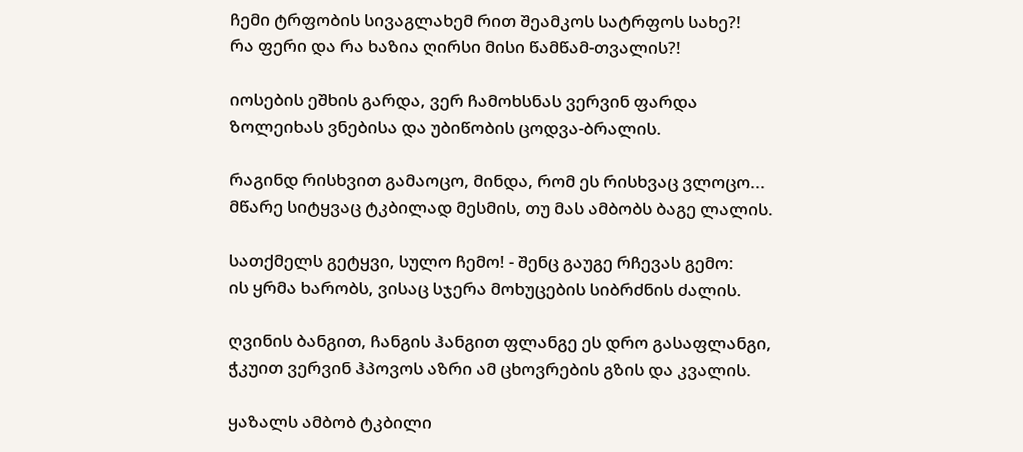ჩემი ტრფობის სივაგლახემ რით შეამკოს სატრფოს სახე?!
რა ფერი და რა ხაზია ღირსი მისი წამწამ-თვალის?!

იოსების ეშხის გარდა, ვერ ჩამოხსნას ვერვინ ფარდა
ზოლეიხას ვნებისა და უბიწობის ცოდვა-ბრალის.

რაგინდ რისხვით გამაოცო, მინდა, რომ ეს რისხვაც ვლოცო...
მწარე სიტყვაც ტკბილად მესმის, თუ მას ამბობს ბაგე ლალის.

სათქმელს გეტყვი, სულო ჩემო! - შენც გაუგე რჩევას გემო:
ის ყრმა ხარობს, ვისაც სჯერა მოხუცების სიბრძნის ძალის.

ღვინის ბანგით, ჩანგის ჰანგით ფლანგე ეს დრო გასაფლანგი,
ჭკუით ვერვინ ჰპოვოს აზრი ამ ცხოვრების გზის და კვალის.

ყაზალს ამბობ ტკბილი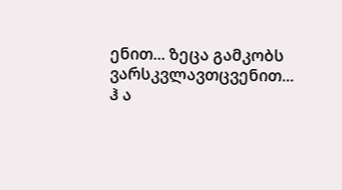ენით... ზეცა გამკობს ვარსკვლავთცვენით...
ჰ ა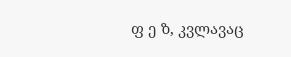ფ ე ზ, კვლავაც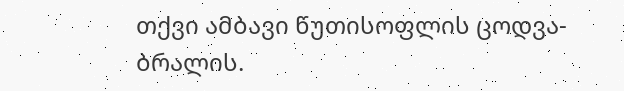თქვი ამბავი წუთისოფლის ცოდვა-ბრალის.